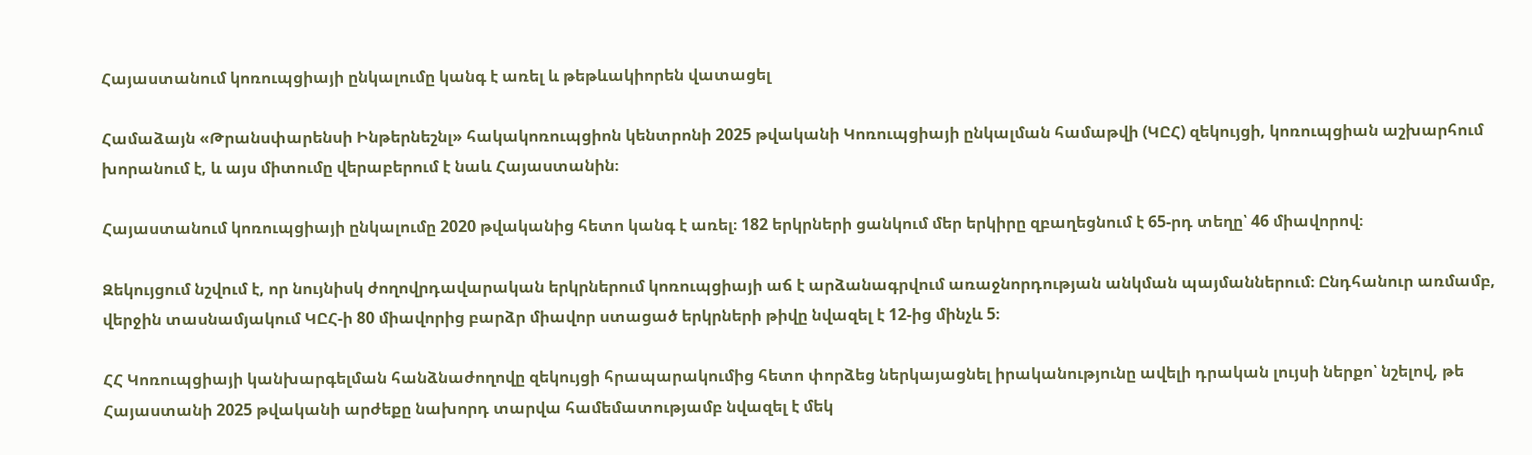Հայաստանում կոռուպցիայի ընկալումը կանգ է առել և թեթևակիորեն վատացել

Համաձայն «Թրանսփարենսի Ինթերնեշնլ» հակակոռուպցիոն կենտրոնի 2025 թվականի Կոռուպցիայի ընկալման համաթվի (ԿԸՀ) զեկույցի, կոռուպցիան աշխարհում խորանում է, և այս միտումը վերաբերում է նաև Հայաստանին։

Հայաստանում կոռուպցիայի ընկալումը 2020 թվականից հետո կանգ է առել։ 182 երկրների ցանկում մեր երկիրը զբաղեցնում է 65-րդ տեղը՝ 46 միավորով։

Զեկույցում նշվում է, որ նույնիսկ ժողովրդավարական երկրներում կոռուպցիայի աճ է արձանագրվում առաջնորդության անկման պայմաններում։ Ընդհանուր առմամբ, վերջին տասնամյակում ԿԸՀ-ի 80 միավորից բարձր միավոր ստացած երկրների թիվը նվազել է 12-ից մինչև 5։

ՀՀ Կոռուպցիայի կանխարգելման հանձնաժողովը զեկույցի հրապարակումից հետո փորձեց ներկայացնել իրականությունը ավելի դրական լույսի ներքո՝ նշելով, թե Հայաստանի 2025 թվականի արժեքը նախորդ տարվա համեմատությամբ նվազել է մեկ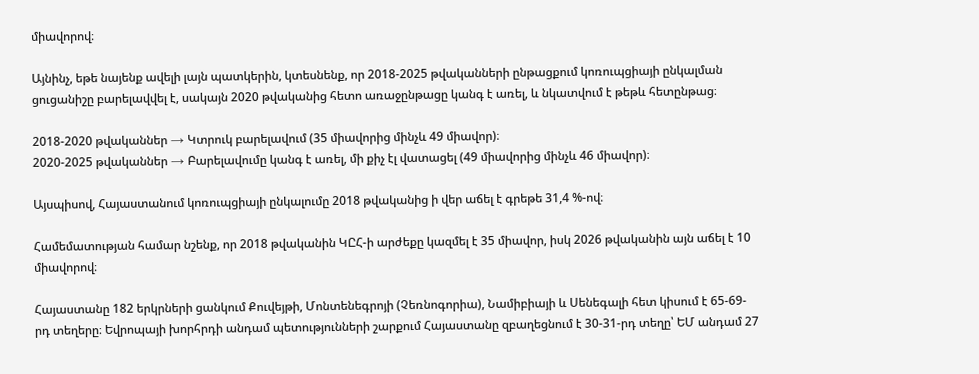միավորով։

Այնինչ, եթե նայենք ավելի լայն պատկերին, կտեսնենք, որ 2018-2025 թվականների ընթացքում կոռուպցիայի ընկալման ցուցանիշը բարելավվել է, սակայն 2020 թվականից հետո առաջընթացը կանգ է առել, և նկատվում է թեթև հետընթաց։

2018-2020 թվականներ → Կտրուկ բարելավում (35 միավորից մինչև 49 միավոր)։
2020-2025 թվականներ → Բարելավումը կանգ է առել, մի քիչ էլ վատացել (49 միավորից մինչև 46 միավոր)։

Այսպիսով, Հայաստանում կոռուպցիայի ընկալումը 2018 թվականից ի վեր աճել է գրեթե 31,4 %-ով։

Համեմատության համար նշենք, որ 2018 թվականին ԿԸՀ-ի արժեքը կազմել է 35 միավոր, իսկ 2026 թվականին այն աճել է 10 միավորով։

Հայաստանը 182 երկրների ցանկում Քուվեյթի, Մոնտենեգրոյի (Չեռնոգորիա), Նամիբիայի և Սենեգալի հետ կիսում է 65-69-րդ տեղերը։ Եվրոպայի խորհրդի անդամ պետությունների շարքում Հայաստանը զբաղեցնում է 30-31-րդ տեղը՝ ԵՄ անդամ 27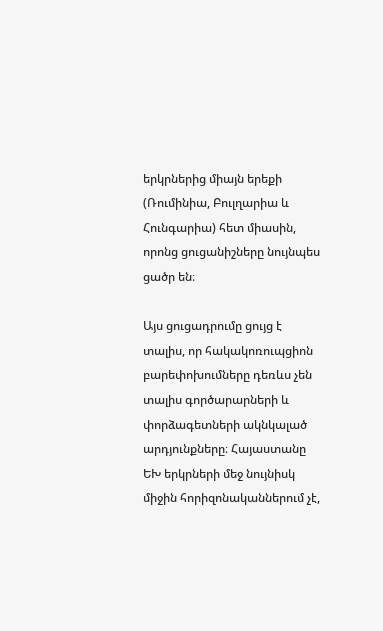երկրներից միայն երեքի (Ռումինիա, Բուլղարիա և Հունգարիա) հետ միասին, որոնց ցուցանիշները նույնպես ցածր են։

Այս ցուցադրումը ցույց է տալիս, որ հակակոռուպցիոն բարեփոխումները դեռևս չեն տալիս գործարարների և փորձագետների ակնկալած արդյունքները։ Հայաստանը ԵԽ երկրների մեջ նույնիսկ միջին հորիզոնականներում չէ,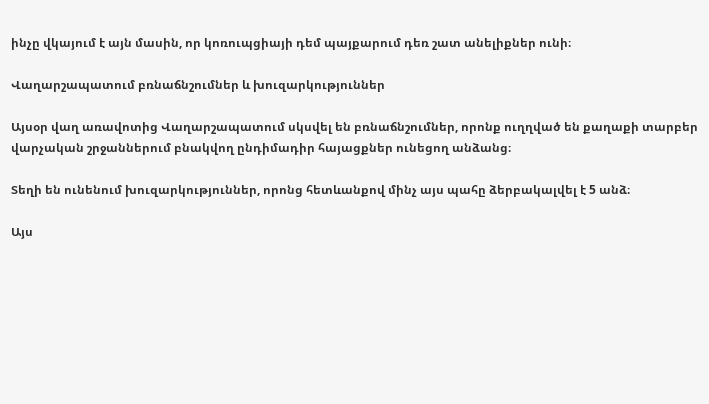ինչը վկայում է այն մասին, որ կոռուպցիայի դեմ պայքարում դեռ շատ անելիքներ ունի։

Վաղարշապատում բռնաճնշումներ և խուզարկություններ

Այսօր վաղ առավոտից Վաղարշապատում սկսվել են բռնաճնշումներ, որոնք ուղղված են քաղաքի տարբեր վարչական շրջաններում բնակվող ընդիմադիր հայացքներ ունեցող անձանց։

Տեղի են ունենում խուզարկություններ, որոնց հետևանքով մինչ այս պահը ձերբակալվել է 5 անձ։

Այս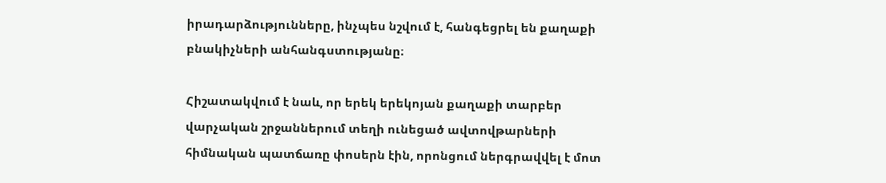իրադարձությունները, ինչպես նշվում է, հանգեցրել են քաղաքի բնակիչների անհանգստությանը։

Հիշատակվում է նաև, որ երեկ երեկոյան քաղաքի տարբեր վարչական շրջաններում տեղի ունեցած ավտովթարների հիմնական պատճառը փոսերն էին, որոնցում ներգրավվել է մոտ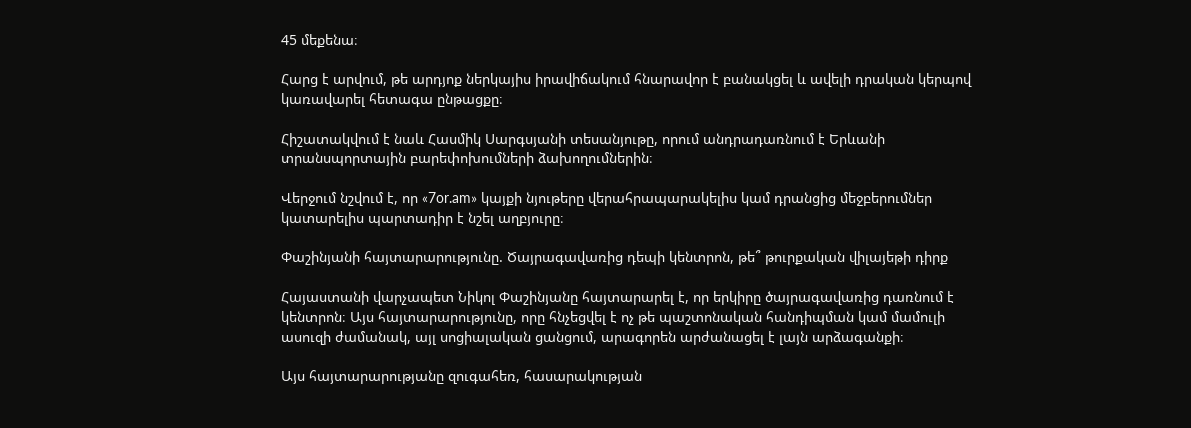45 մեքենա։

Հարց է արվում, թե արդյոք ներկայիս իրավիճակում հնարավոր է բանակցել և ավելի դրական կերպով կառավարել հետագա ընթացքը։

Հիշատակվում է նաև Հասմիկ Սարգսյանի տեսանյութը, որում անդրադառնում է Երևանի տրանսպորտային բարեփոխումների ձախողումներին։

Վերջում նշվում է, որ «7or.am» կայքի նյութերը վերահրապարակելիս կամ դրանցից մեջբերումներ կատարելիս պարտադիր է նշել աղբյուրը։

Փաշինյանի հայտարարությունը. Ծայրագավառից դեպի կենտրոն, թե՞ թուրքական վիլայեթի դիրք

Հայաստանի վարչապետ Նիկոլ Փաշինյանը հայտարարել է, որ երկիրը ծայրագավառից դառնում է կենտրոն։ Այս հայտարարությունը, որը հնչեցվել է ոչ թե պաշտոնական հանդիպման կամ մամուլի ասուզի ժամանակ, այլ սոցիալական ցանցում, արագորեն արժանացել է լայն արձագանքի։

Այս հայտարարությանը զուգահեռ, հասարակության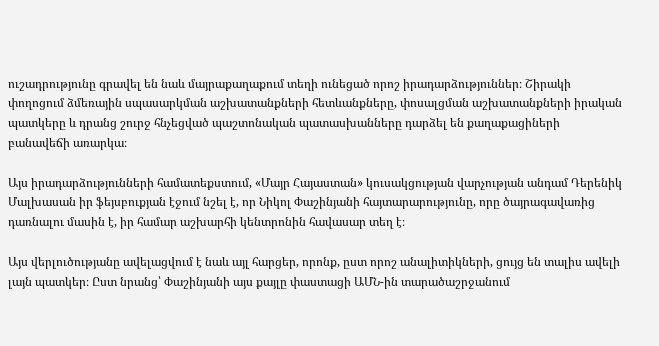ուշադրությունը գրավել են նաև մայրաքաղաքում տեղի ունեցած որոշ իրադարձություններ։ Շիրակի փողոցում ձմեռային սպասարկման աշխատանքների հետևանքները, փոսալցման աշխատանքների իրական պատկերը և դրանց շուրջ հնչեցված պաշտոնական պատասխանները դարձել են քաղաքացիների բանավեճի առարկա։

Այս իրադարձությունների համատեքստում, «Մայր Հայաստան» կուսակցության վարչության անդամ Դերենիկ Մալխասան իր ֆեյսբուքյան էջում նշել է, որ Նիկոլ Փաշինյանի հայտարարությունը, որը ծայրագավառից դառնալու մասին է, իր համար աշխարհի կենտրոնին հավասար տեղ է։

Այս վերլուծությանը ավելացվում է նաև այլ հարցեր, որոնք, ըստ որոշ անալիտիկների, ցույց են տալիս ավելի լայն պատկեր։ Ըստ նրանց՝ Փաշինյանի այս քայլը փաստացի ԱՄՆ-ին տարածաշրջանում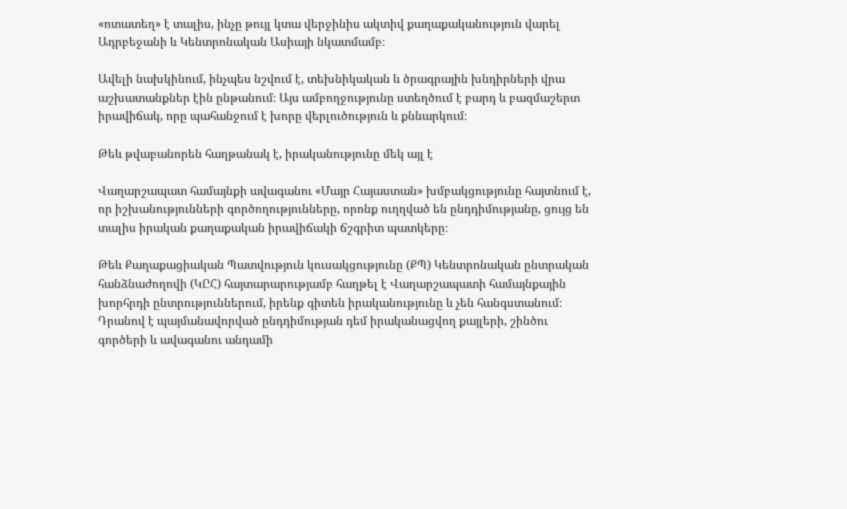«ոտատեղ» է տալիս, ինչը թույլ կտա վերջինիս ակտիվ քաղաքականություն վարել Ադրբեջանի և Կենտրոնական Ասիայի նկատմամբ։

Ավելի նախկինում, ինչպես նշվում է, տեխնիկական և ծրագրային խնդիրների վրա աշխատանքներ էին ընթանում։ Այս ամբողջությունը ստեղծում է բարդ և բազմաշերտ իրավիճակ, որը պահանջում է խորը վերլուծություն և քննարկում։

Թեև թվաբանորեն հաղթանակ է, իրականությունը մեկ այլ է

Վաղարշապատ համայնքի ավագանու «Մայր Հայաստան» խմբակցությունը հայտնում է, որ իշխանությունների գործողությունները, որոնք ուղղված են ընդդիմությանը, ցույց են տալիս իրական քաղաքական իրավիճակի ճշգրիտ պատկերը։

Թեև Քաղաքացիական Պատվություն կուսակցությունը (ՔՊ) Կենտրոնական ընտրական հանձնաժողովի (ԿԸՀ) հայտարարությամբ հաղթել է Վաղարշապատի համայնքային խորհրդի ընտրություններում, իրենք գիտեն իրականությունը և չեն հանգստանում։ Դրանով է պայմանավորված ընդդիմության դեմ իրականացվող քայլերի, շինծու գործերի և ավագանու անդամի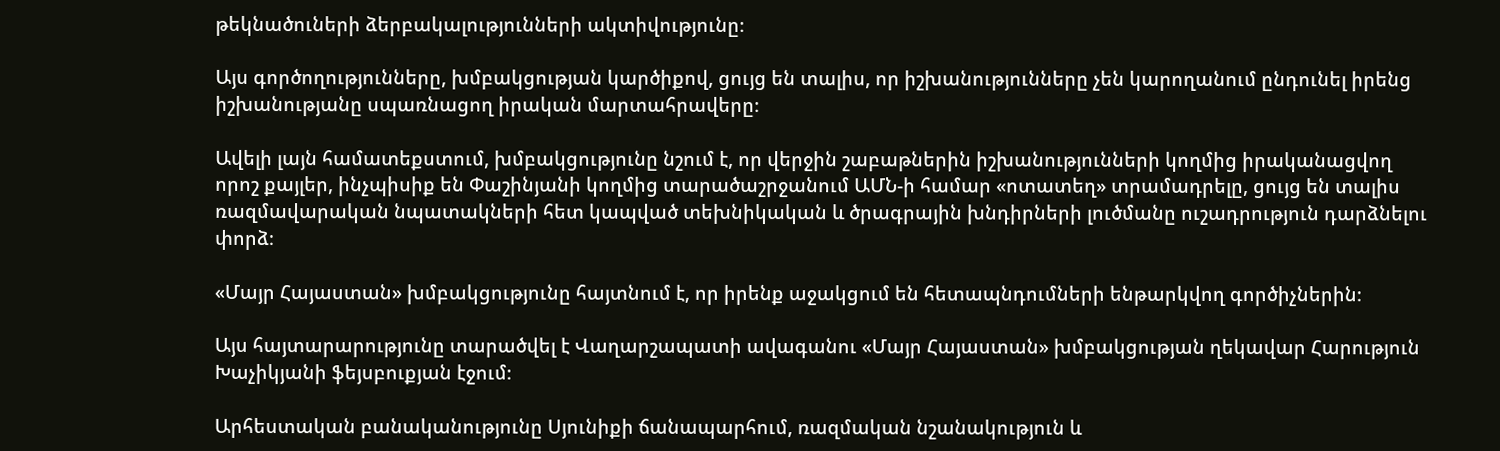թեկնածուների ձերբակալությունների ակտիվությունը։

Այս գործողությունները, խմբակցության կարծիքով, ցույց են տալիս, որ իշխանությունները չեն կարողանում ընդունել իրենց իշխանությանը սպառնացող իրական մարտահրավերը։

Ավելի լայն համատեքստում, խմբակցությունը նշում է, որ վերջին շաբաթներին իշխանությունների կողմից իրականացվող որոշ քայլեր, ինչպիսիք են Փաշինյանի կողմից տարածաշրջանում ԱՄՆ-ի համար «ոտատեղ» տրամադրելը, ցույց են տալիս ռազմավարական նպատակների հետ կապված տեխնիկական և ծրագրային խնդիրների լուծմանը ուշադրություն դարձնելու փորձ։

«Մայր Հայաստան» խմբակցությունը հայտնում է, որ իրենք աջակցում են հետապնդումների ենթարկվող գործիչներին։

Այս հայտարարությունը տարածվել է Վաղարշապատի ավագանու «Մայր Հայաստան» խմբակցության ղեկավար Հարություն Խաչիկյանի ֆեյսբուքյան էջում։

Արհեստական բանականությունը Սյունիքի ճանապարհում, ռազմական նշանակություն և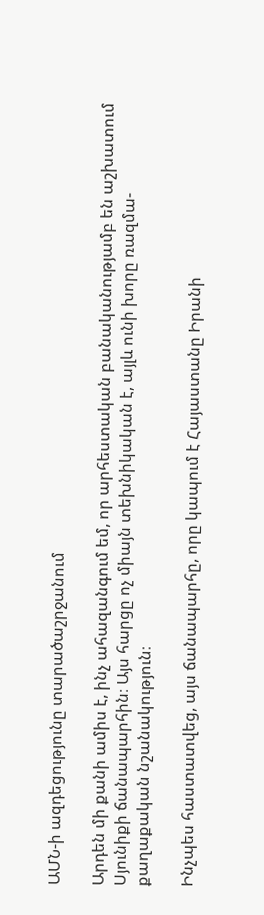ԱՄՆ-ի ազդեցությունը տարածաշրջանում

Արդեն մի քանի ամիս է, ինչ ահազանգում եմ, որ արհեստական բանականությամբ են աշխատում Սյունիքի ճանապարհին։ Այս հարցը ոչ միայն տեխնիկական է, այլև ունի խորը ռազմա-քաղաքական նշանակություն։

Ինչպես հաստատվեց, այս ճանապարհը, որը կապում է Հայաստանը Իրանի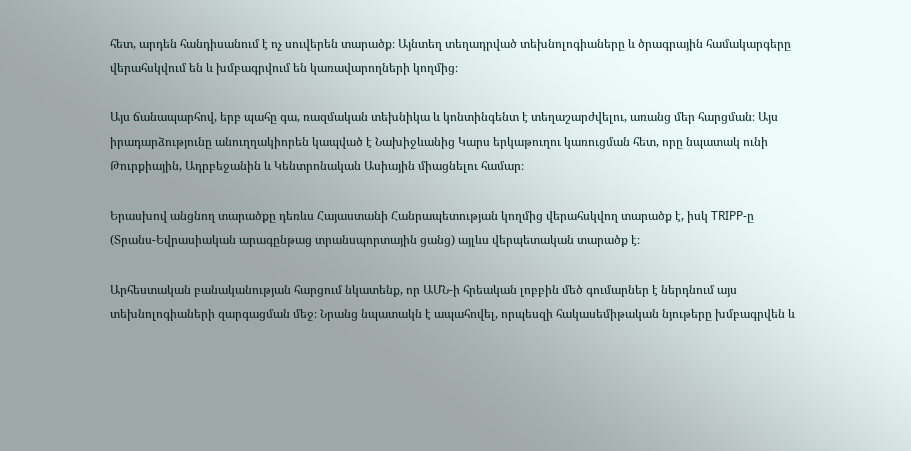հետ, արդեն հանդիսանում է ոչ սուվերեն տարածք։ Այնտեղ տեղադրված տեխնոլոգիաները և ծրագրային համակարգերը վերահսկվում են և խմբագրվում են կառավարողների կողմից։

Այս ճանապարհով, երբ պահը գա, ռազմական տեխնիկա և կոնտինգենտ է տեղաշարժվելու, առանց մեր հարցման։ Այս իրադարձությունը անուղղակիորեն կապված է Նախիջևանից Կարս երկաթուղու կառուցման հետ, որը նպատակ ունի Թուրքիային, Ադրբեջանին և Կենտրոնական Ասիային միացնելու համար։

Երասխով անցնող տարածքը դեռևս Հայաստանի Հանրապետության կողմից վերահսկվող տարածք է, իսկ TRIPP-ը (Տրանս-Եվրասիական արագընթաց տրանսպորտային ցանց) այլևս վերպետական տարածք է։

Արհեստական բանականության հարցում նկատենք, որ ԱՄՆ-ի հրեական լոբբին մեծ գումարներ է ներդնում այս տեխնոլոգիաների զարգացման մեջ։ Նրանց նպատակն է ապահովել, որպեսզի հակասեմիթական նյութերը խմբագրվեն և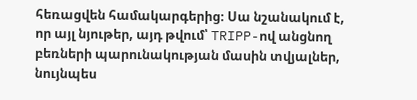հեռացվեն համակարգերից։ Սա նշանակում է, որ այլ նյութեր, այդ թվում՝ TRIPP-ով անցնող բեռների պարունակության մասին տվյալներ, նույնպես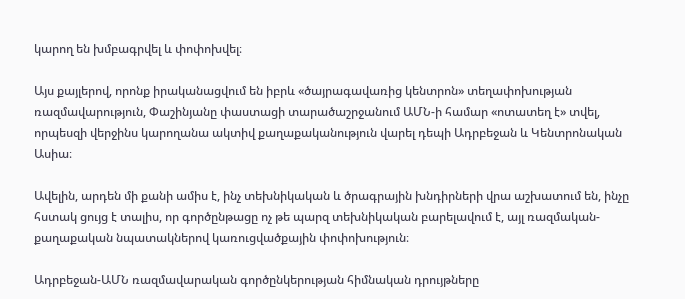կարող են խմբագրվել և փոփոխվել։

Այս քայլերով, որոնք իրականացվում են իբրև «ծայրագավառից կենտրոն» տեղափոխության ռազմավարություն, Փաշինյանը փաստացի տարածաշրջանում ԱՄՆ-ի համար «ոտատեղ է» տվել, որպեսզի վերջինս կարողանա ակտիվ քաղաքականություն վարել դեպի Ադրբեջան և Կենտրոնական Ասիա։

Ավելին, արդեն մի քանի ամիս է, ինչ տեխնիկական և ծրագրային խնդիրների վրա աշխատում են, ինչը հստակ ցույց է տալիս, որ գործընթացը ոչ թե պարզ տեխնիկական բարելավում է, այլ ռազմական-քաղաքական նպատակներով կառուցվածքային փոփոխություն։

Ադրբեջան-ԱՄՆ ռազմավարական գործընկերության հիմնական դրույթները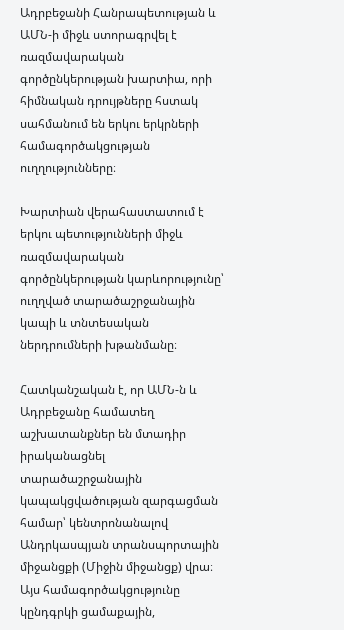Ադրբեջանի Հանրապետության և ԱՄՆ-ի միջև ստորագրվել է ռազմավարական գործընկերության խարտիա, որի հիմնական դրույթները հստակ սահմանում են երկու երկրների համագործակցության ուղղությունները։

Խարտիան վերահաստատում է երկու պետությունների միջև ռազմավարական գործընկերության կարևորությունը՝ ուղղված տարածաշրջանային կապի և տնտեսական ներդրումների խթանմանը։

Հատկանշական է, որ ԱՄՆ-ն և Ադրբեջանը համատեղ աշխատանքներ են մտադիր իրականացնել տարածաշրջանային կապակցվածության զարգացման համար՝ կենտրոնանալով Անդրկասպյան տրանսպորտային միջանցքի (Միջին միջանցք) վրա։ Այս համագործակցությունը կընդգրկի ցամաքային,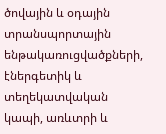ծովային և օդային տրանսպորտային ենթակառուցվածքների, էներգետիկ և տեղեկատվական կապի, առևտրի և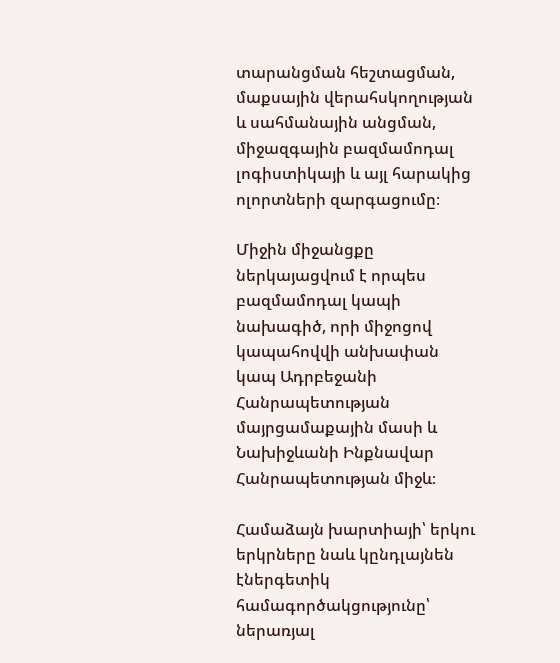տարանցման հեշտացման, մաքսային վերահսկողության և սահմանային անցման, միջազգային բազմամոդալ լոգիստիկայի և այլ հարակից ոլորտների զարգացումը։

Միջին միջանցքը ներկայացվում է որպես բազմամոդալ կապի նախագիծ, որի միջոցով կապահովվի անխափան կապ Ադրբեջանի Հանրապետության մայրցամաքային մասի և Նախիջևանի Ինքնավար Հանրապետության միջև։

Համաձայն խարտիայի՝ երկու երկրները նաև կընդլայնեն էներգետիկ համագործակցությունը՝ ներառյալ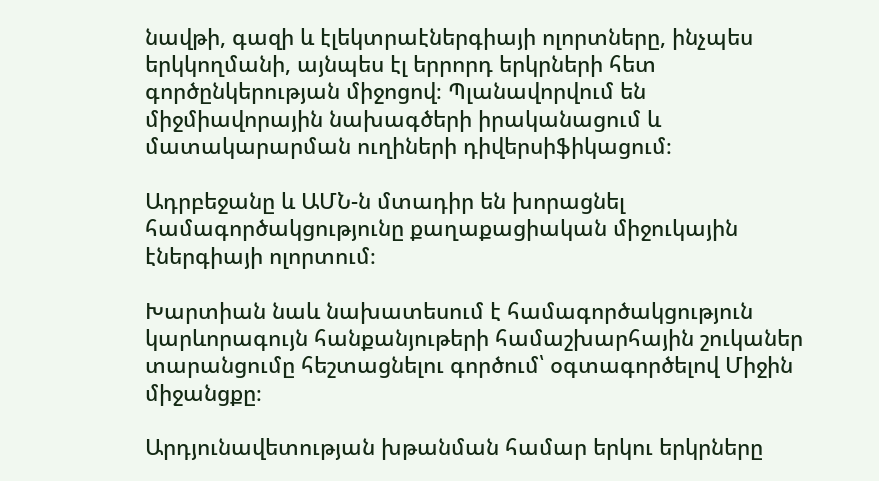նավթի, գազի և էլեկտրաէներգիայի ոլորտները, ինչպես երկկողմանի, այնպես էլ երրորդ երկրների հետ գործընկերության միջոցով։ Պլանավորվում են միջմիավորային նախագծերի իրականացում և մատակարարման ուղիների դիվերսիֆիկացում։

Ադրբեջանը և ԱՄՆ-ն մտադիր են խորացնել համագործակցությունը քաղաքացիական միջուկային էներգիայի ոլորտում։

Խարտիան նաև նախատեսում է համագործակցություն կարևորագույն հանքանյութերի համաշխարհային շուկաներ տարանցումը հեշտացնելու գործում՝ օգտագործելով Միջին միջանցքը։

Արդյունավետության խթանման համար երկու երկրները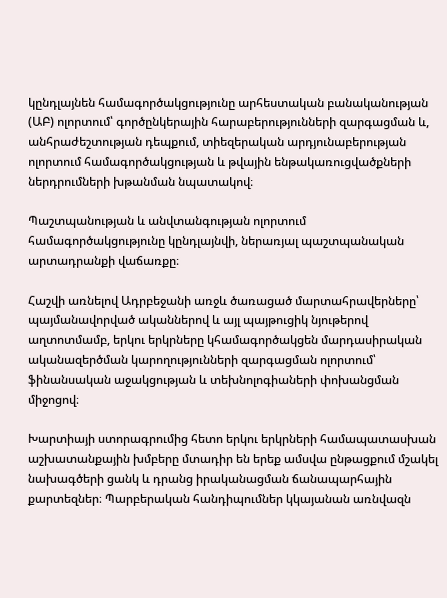կընդլայնեն համագործակցությունը արհեստական բանականության (ԱԲ) ոլորտում՝ գործընկերային հարաբերությունների զարգացման և, անհրաժեշտության դեպքում, տիեզերական արդյունաբերության ոլորտում համագործակցության և թվային ենթակառուցվածքների ներդրումների խթանման նպատակով։

Պաշտպանության և անվտանգության ոլորտում համագործակցությունը կընդլայնվի, ներառյալ պաշտպանական արտադրանքի վաճառքը։

Հաշվի առնելով Ադրբեջանի առջև ծառացած մարտահրավերները՝ պայմանավորված ականներով և այլ պայթուցիկ նյութերով աղտոտմամբ, երկու երկրները կհամագործակցեն մարդասիրական ականազերծման կարողությունների զարգացման ոլորտում՝ ֆինանսական աջակցության և տեխնոլոգիաների փոխանցման միջոցով։

Խարտիայի ստորագրումից հետո երկու երկրների համապատասխան աշխատանքային խմբերը մտադիր են երեք ամսվա ընթացքում մշակել նախագծերի ցանկ և դրանց իրականացման ճանապարհային քարտեզներ։ Պարբերական հանդիպումներ կկայանան առնվազն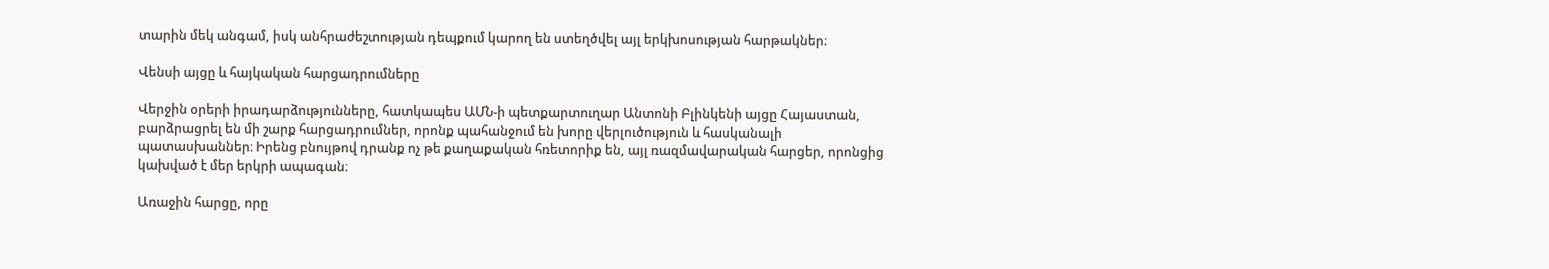տարին մեկ անգամ, իսկ անհրաժեշտության դեպքում կարող են ստեղծվել այլ երկխոսության հարթակներ։

Վենսի այցը և հայկական հարցադրումները

Վերջին օրերի իրադարձությունները, հատկապես ԱՄՆ-ի պետքարտուղար Անտոնի Բլինկենի այցը Հայաստան, բարձրացրել են մի շարք հարցադրումներ, որոնք պահանջում են խորը վերլուծություն և հասկանալի պատասխաններ։ Իրենց բնույթով դրանք ոչ թե քաղաքական հռետորիք են, այլ ռազմավարական հարցեր, որոնցից կախված է մեր երկրի ապագան։

Առաջին հարցը, որը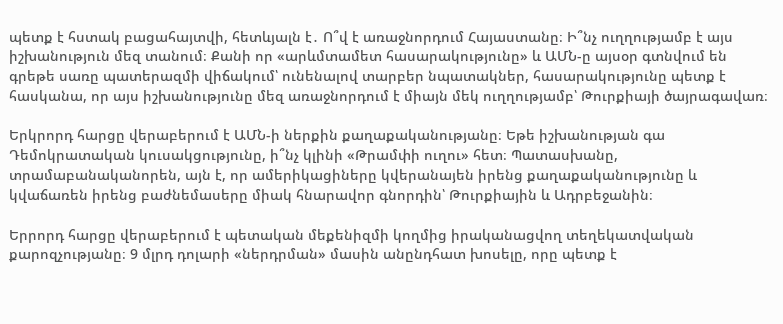պետք է հստակ բացահայտվի, հետևյալն է․ Ո՞վ է առաջնորդում Հայաստանը։ Ի՞նչ ուղղությամբ է այս իշխանություն մեզ տանում։ Քանի որ «արևմտամետ հասարակությունը» և ԱՄՆ-ը այսօր գտնվում են գրեթե սառը պատերազմի վիճակում՝ ունենալով տարբեր նպատակներ, հասարակությունը պետք է հասկանա, որ այս իշխանությունը մեզ առաջնորդում է միայն մեկ ուղղությամբ՝ Թուրքիայի ծայրագավառ։

Երկրորդ հարցը վերաբերում է ԱՄՆ-ի ներքին քաղաքականությանը։ Եթե իշխանության գա Դեմոկրատական կուսակցությունը, ի՞նչ կլինի «Թրամփի ուղու» հետ։ Պատասխանը, տրամաբանականորեն, այն է, որ ամերիկացիները կվերանայեն իրենց քաղաքականությունը և կվաճառեն իրենց բաժնեմասերը միակ հնարավոր գնորդին՝ Թուրքիային և Ադրբեջանին։

Երրորդ հարցը վերաբերում է պետական մեքենիզմի կողմից իրականացվող տեղեկատվական քարոզչությանը։ 9 մլրդ դոլարի «ներդրման» մասին անընդհատ խոսելը, որը պետք է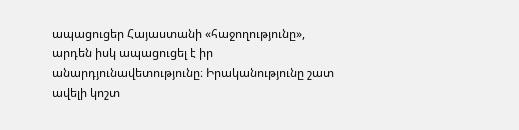ապացուցեր Հայաստանի «հաջողությունը», արդեն իսկ ապացուցել է իր անարդյունավետությունը։ Իրականությունը շատ ավելի կոշտ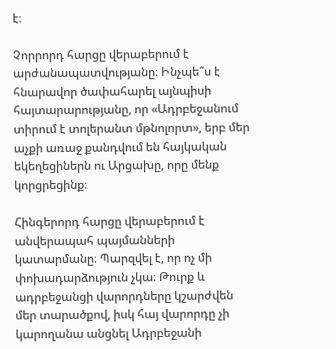է։

Չորրորդ հարցը վերաբերում է արժանապատվությանը։ Ինչպե՞ս է հնարավոր ծափահարել այնպիսի հայտարարությանը, որ «Ադրբեջանում տիրում է տոլերանտ մթնոլորտ», երբ մեր աչքի առաջ քանդվում են հայկական եկեղեցիներն ու Արցախը, որը մենք կորցրեցինք։

Հինգերորդ հարցը վերաբերում է անվերապահ պայմանների կատարմանը։ Պարզվել է, որ ոչ մի փոխադարձություն չկա։ Թուրք և ադրբեջանցի վարորդները կշարժվեն մեր տարածքով, իսկ հայ վարորդը չի կարողանա անցնել Ադրբեջանի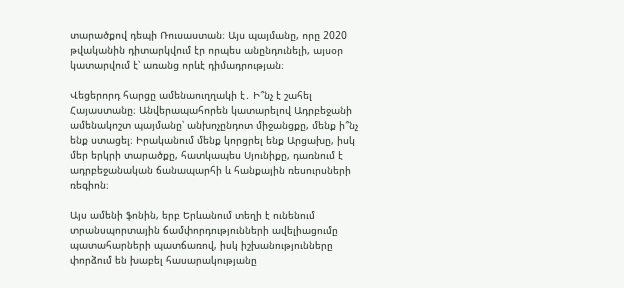տարածքով դեպի Ռուսաստան։ Այս պայմանը, որը 2020 թվականին դիտարկվում էր որպես անընդունելի, այսօր կատարվում է՝ առանց որևէ դիմադրության։

Վեցերորդ հարցը ամենաուղղակի է․ Ի՞նչ է շահել Հայաստանը։ Անվերապահորեն կատարելով Ադրբեջանի ամենակոշտ պայմանը՝ անխոչընդոտ միջանցքը, մենք ի՞նչ ենք ստացել։ Իրականում մենք կորցրել ենք Արցախը, իսկ մեր երկրի տարածքը, հատկապես Սյունիքը, դառնում է ադրբեջանական ճանապարհի և հանքային ռեսուրսների ռեգիոն։

Այս ամենի ֆոնին, երբ Երևանում տեղի է ունենում տրանսպորտային ճամփորդությունների ավելիացումը պատահարների պատճառով, իսկ իշխանությունները փորձում են խաբել հասարակությանը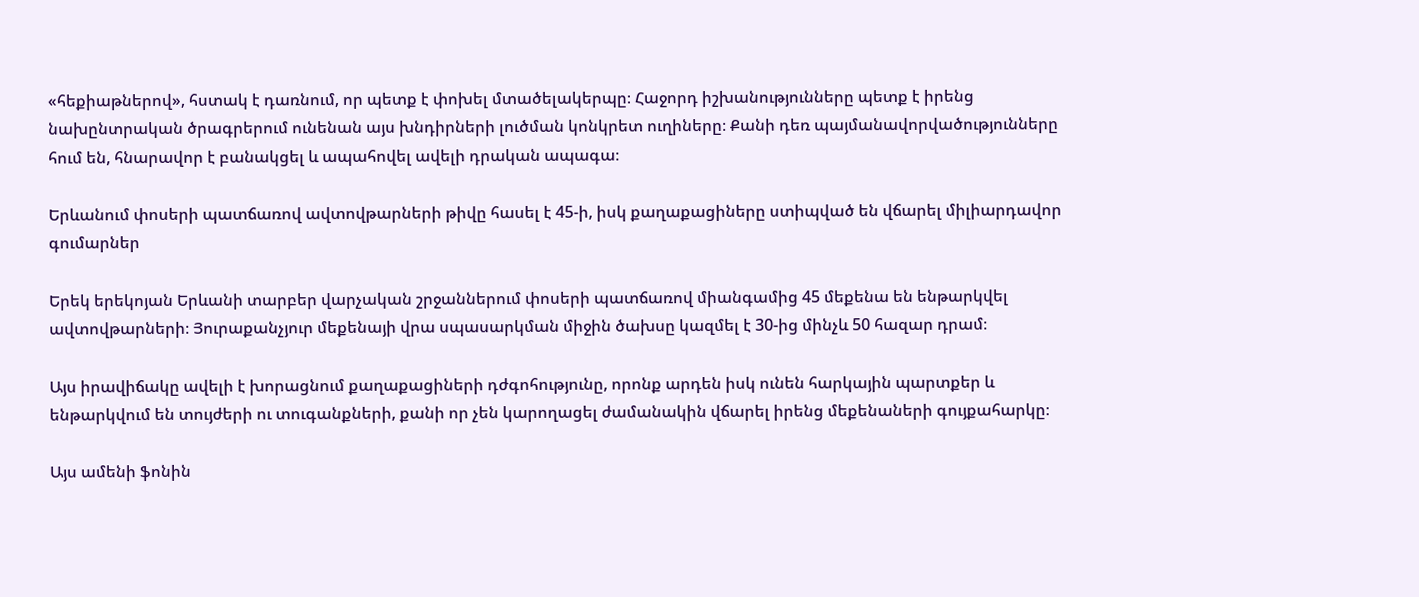«հեքիաթներով», հստակ է դառնում, որ պետք է փոխել մտածելակերպը։ Հաջորդ իշխանությունները պետք է իրենց նախընտրական ծրագրերում ունենան այս խնդիրների լուծման կոնկրետ ուղիները։ Քանի դեռ պայմանավորվածությունները հում են, հնարավոր է բանակցել և ապահովել ավելի դրական ապագա։

Երևանում փոսերի պատճառով ավտովթարների թիվը հասել է 45-ի, իսկ քաղաքացիները ստիպված են վճարել միլիարդավոր գումարներ

Երեկ երեկոյան Երևանի տարբեր վարչական շրջաններում փոսերի պատճառով միանգամից 45 մեքենա են ենթարկվել ավտովթարների։ Յուրաքանչյուր մեքենայի վրա սպասարկման միջին ծախսը կազմել է 30-ից մինչև 50 հազար դրամ։

Այս իրավիճակը ավելի է խորացնում քաղաքացիների դժգոհությունը, որոնք արդեն իսկ ունեն հարկային պարտքեր և ենթարկվում են տույժերի ու տուգանքների, քանի որ չեն կարողացել ժամանակին վճարել իրենց մեքենաների գույքահարկը։

Այս ամենի ֆոնին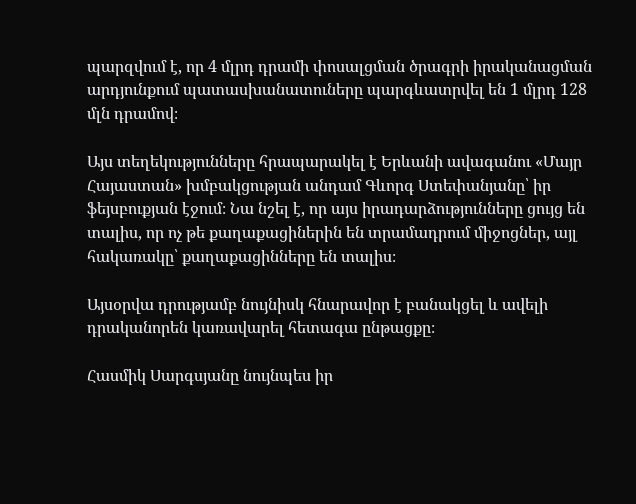պարզվում է, որ 4 մլրդ դրամի փոսալցման ծրագրի իրականացման արդյունքում պատասխանատուները պարգևատրվել են 1 մլրդ 128 մլն դրամով։

Այս տեղեկությունները հրապարակել է Երևանի ավագանու «Մայր Հայաստան» խմբակցության անդամ Գևորգ Ստեփանյանը՝ իր ֆեյսբուքյան էջում։ Նա նշել է, որ այս իրադարձությունները ցույց են տալիս, որ ոչ թե քաղաքացիներին են տրամադրում միջոցներ, այլ հակառակը՝ քաղաքացինները են տալիս։

Այսօրվա դրությամբ նույնիսկ հնարավոր է բանակցել և ավելի դրականորեն կառավարել հետագա ընթացքը։

Հասմիկ Սարգսյանը նույնպես իր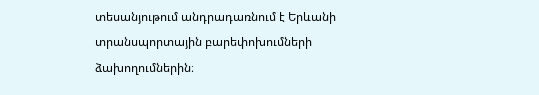տեսանյութում անդրադառնում է Երևանի տրանսպորտային բարեփոխումների ձախողումներին։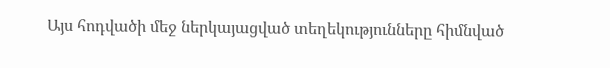Այս հոդվածի մեջ ներկայացված տեղեկությունները հիմնված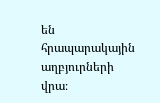են հրապարակային աղբյուրների վրա։